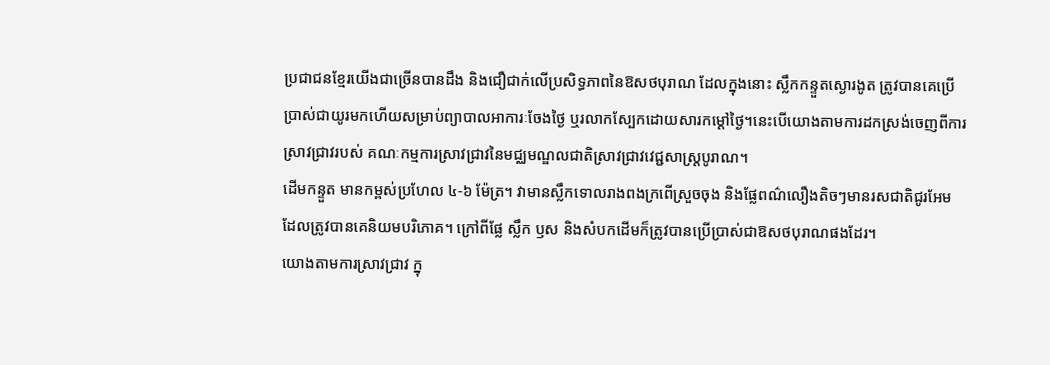ប្រជាជនខ្មែរយើងជាច្រើនបានដឹង និងជឿជាក់លើប្រសិទ្ធភាពនៃឱសថបុរាណ ដែលក្នុងនោះ ស្លឹកកន្ទួតស្ងោរងូត ត្រូវបានគេប្រើប្រាស់ជាយូរមកហើយសម្រាប់ព្យាបាលអាការៈចែងថ្ងៃ ឬរលាកស្បែកដោយសារកម្ដៅថ្ងៃ។នេះបើយោងតាមការដកស្រង់ចេញពីការស្រាវជ្រាវរបស់ គណៈកម្មការស្រាវជ្រាវនៃមជ្ឈមណ្ឌលជាតិស្រាវជ្រាវវេជ្ជសាស្ត្របូរាណ។
ដើមកន្ទួត មានកម្ពស់ប្រហែល ៤-៦ ម៉ែត្រ។ វាមានស្លឹកទោលរាងពងក្រពើស្រួចចុង និងផ្លែពណ៌លឿងតិចៗមានរសជាតិជូរអែម ដែលត្រូវបានគេនិយមបរិភោគ។ ក្រៅពីផ្លែ ស្លឹក ឫស និងសំបកដើមក៏ត្រូវបានប្រើប្រាស់ជាឱសថបុរាណផងដែរ។
យោងតាមការស្រាវជ្រាវ ក្នុ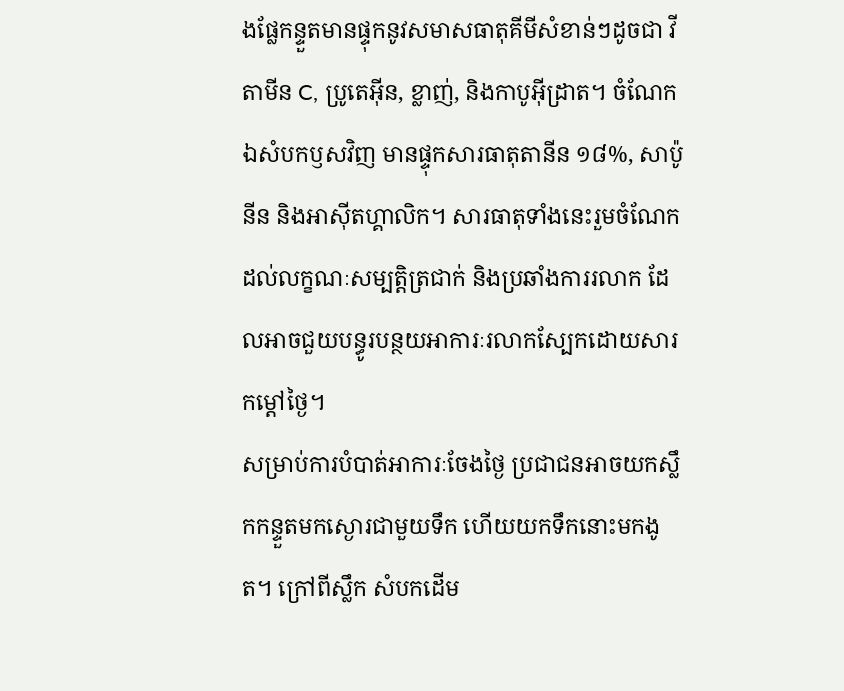ងផ្លែកន្ទួតមានផ្ទុកនូវសមាសធាតុគីមីសំខាន់ៗដូចជា វីតាមីន C, ប្រូតេអ៊ីន, ខ្លាញ់, និងកាបូអ៊ីដ្រាត។ ចំណែកឯសំបកឫសវិញ មានផ្ទុកសារធាតុតានីន ១៨%, សាប៉ូនីន និងអាស៊ីតហ្គាលិក។ សារធាតុទាំងនេះរួមចំណែកដល់លក្ខណៈសម្បត្តិត្រជាក់ និងប្រឆាំងការរលាក ដែលអាចជួយបន្ធូរបន្ថយអាការៈរលាកស្បែកដោយសារកម្ដៅថ្ងៃ។
សម្រាប់ការបំបាត់អាការៈចែងថ្ងៃ ប្រជាជនអាចយកស្លឹកកន្ទួតមកស្ងោរជាមួយទឹក ហើយយកទឹកនោះមកងូត។ ក្រៅពីស្លឹក សំបកដើម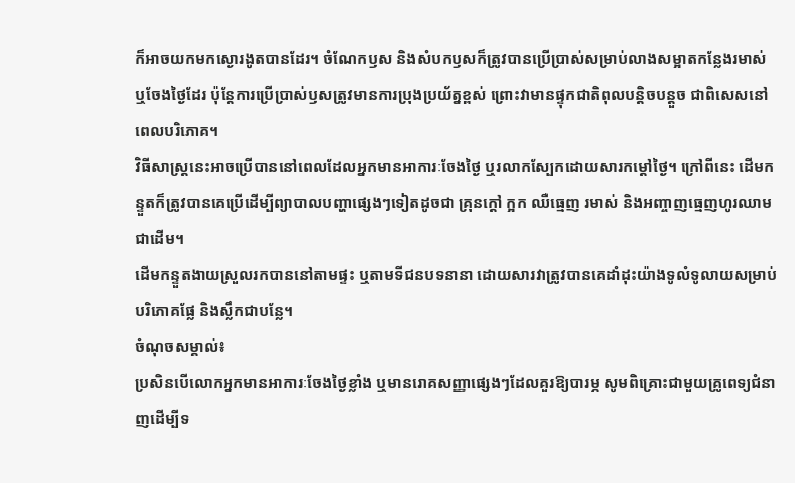ក៏អាចយកមកស្ងោរងូតបានដែរ។ ចំណែកឫស និងសំបកឫសក៏ត្រូវបានប្រើប្រាស់សម្រាប់លាងសម្អាតកន្លែងរមាស់ ឬចែងថ្ងៃដែរ ប៉ុន្តែការប្រើប្រាស់ឫសត្រូវមានការប្រុងប្រយ័ត្នខ្ពស់ ព្រោះវាមានផ្ទុកជាតិពុលបន្តិចបន្តួច ជាពិសេសនៅពេលបរិភោគ។
វិធីសាស្ត្រនេះអាចប្រើបាននៅពេលដែលអ្នកមានអាការៈចែងថ្ងៃ ឬរលាកស្បែកដោយសារកម្ដៅថ្ងៃ។ ក្រៅពីនេះ ដើមកន្ទួតក៏ត្រូវបានគេប្រើដើម្បីព្យាបាលបញ្ហាផ្សេងៗទៀតដូចជា គ្រុនក្ដៅ ក្អក ឈឺធ្មេញ រមាស់ និងអញ្ចាញធ្មេញហូរឈាមជាដើម។
ដើមកន្ទួតងាយស្រួលរកបាននៅតាមផ្ទះ ឬតាមទីជនបទនានា ដោយសារវាត្រូវបានគេដាំដុះយ៉ាងទូលំទូលាយសម្រាប់បរិភោគផ្លែ និងស្លឹកជាបន្លែ។
ចំណុចសម្គាល់៖
ប្រសិនបើលោកអ្នកមានអាការៈចែងថ្ងៃខ្លាំង ឬមានរោគសញ្ញាផ្សេងៗដែលគួរឱ្យបារម្ភ សូមពិគ្រោះជាមួយគ្រូពេទ្យជំនាញដើម្បីទ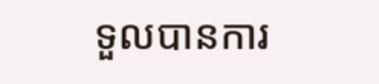ទួលបានការ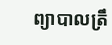ព្យាបាលត្រឹ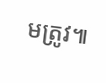មត្រូវ៕